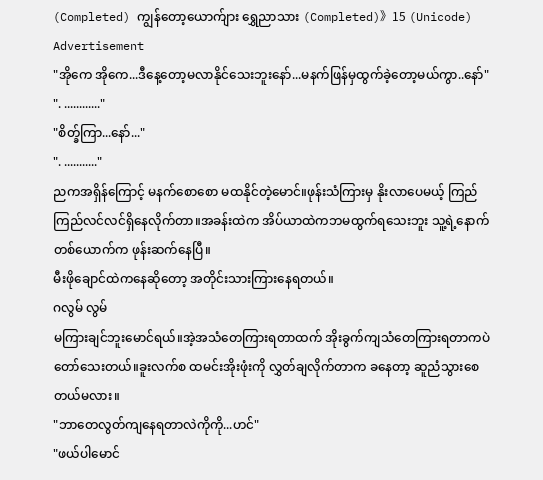(Completed) ကျွန်တော့ယောက်ျား ရွှေညာသား (Completed)》15 (Unicode)
Advertisement
"အိုကေ အိုကေ...ဒီနေ့တော့မလာနိုင်သေးဘူးနော်...မနက်ဖြန်မှထွက်ခဲ့တော့မယ်ကွာ..နော်"
". ............"
"စိတ္ခ်ကြာ...နော်..."
". ..........."
ညကအရှိန်ကြောင့် မနက်စောစော မထနိုင်တဲ့မောင်။ဖုန်းသံကြားမှ နိုးလာပေမယ့် ကြည်ကြည်လင်လင်ရှိနေလိုက်တာ။အခန်းထဲက အိပ်ယာထဲကဘမထွက်ရသေးဘူး သူ့ရဲ့နောက်တစ်ယောက်က ဖုန်းဆက်နေပြီ။
မီးဖိုချောင်ထဲကနေဆိုတော့ အတိုင်းသားကြားနေရတယ်။
ဂလွမ် လွမ်
မကြားချင်ဘူးမောင်ရယ်။အဲ့အသံတေကြားရတာထက် အိုးခွက်ကျသံတေကြားရတာကပဲ တော်သေးတယ်။ခူးလက်စ ထမင်းအိုးဖုံးကို လွှတ်ချလိုက်တာက ခနေတာ့ ဆူညံသွားစေတယ်မလား။
"ဘာတေလွတ်ကျနေရတာလဲကိုကို...ဟင်"
"ဖယ်ပါမောင်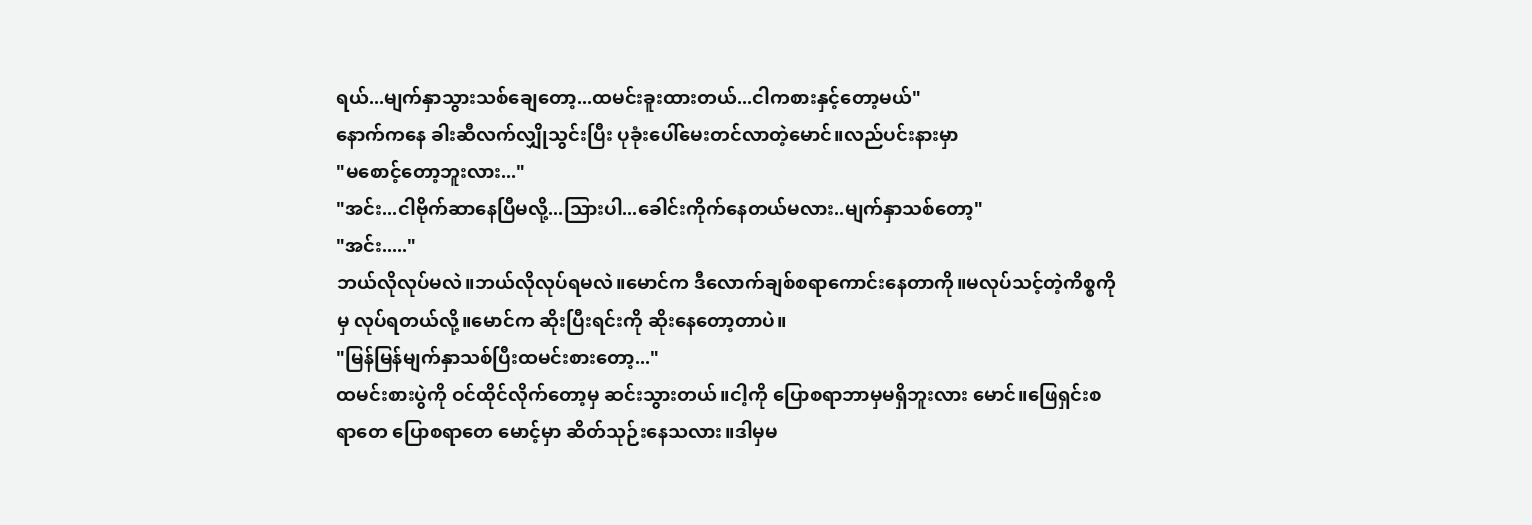ရယ်...မျက်နှာသွားသစ်ချေတော့...ထမင်းခူးထားတယ်...ငါကစားနှင့်တော့မယ်"
နောက်ကနေ ခါးဆီလက်လျှိုသွင်းပြီး ပုခုံးပေါ်မေးတင်လာတဲ့မောင်။လည်ပင်းနားမှာ
"မစောင့်တော့ဘူးလား..."
"အင်း...ငါဗိုက်ဆာနေပြီမလို့...သြားပါ...ခေါင်းကိုက်နေတယ်မလား..မျက်နှာသစ်တော့"
"အင်း....."
ဘယ်လိုလုပ်မလဲ။ဘယ်လိုလုပ်ရမလဲ။မောင်က ဒီလောက်ချစ်စရာကောင်းနေတာကို။မလုပ်သင့်တဲ့ကိစ္စကိုမှ လုပ်ရတယ်လို့။မောင်က ဆိုးပြီးရင်းကို ဆိုးနေတော့တာပဲ။
"မြန်မြန်မျက်နှာသစ်ပြီးထမင်းစားတော့..."
ထမင်းစားပွဲကို ဝင်ထိုင်လိုက်တော့မှ ဆင်းသွားတယ်။ငါ့ကို ပြောစရာဘာမှမရှိဘူးလား မောင်။ဖြေရှင်းစရာတေ ပြောစရာတေ မောင့်မှာ ဆိတ်သုဉ်းနေသလား။ဒါမှမ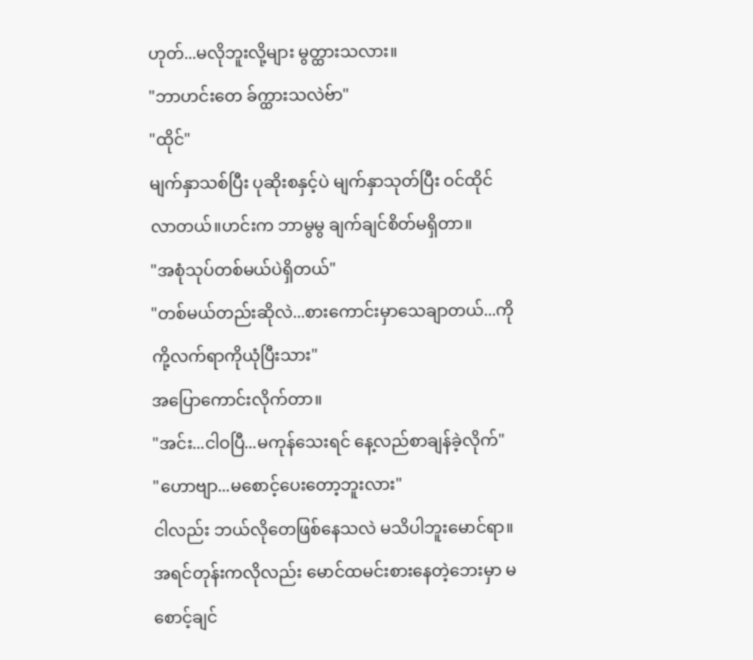ဟုတ်...မလိုဘူးလို့များ မွတ္ထားသလား။
"ဘာဟင်းတေ ခ်က္ထားသလဲဗ်ာ"
"ထိုင်"
မျက်နှာသစ်ပြီး ပုဆိုးစနှင့်ပဲ မျက်နှာသုတ်ပြီး ဝင်ထိုင်လာတယ်။ဟင်းက ဘာမွမွ ချက်ချင်စိတ်မရှိတာ။
"အစုံသုပ်တစ်မယ်ပဲရှိတယ်"
"တစ်မယ်တည်းဆိုလဲ...စားကောင်းမှာသေချာတယ်...ကိုကို့လက်ရာကိုယုံပြီးသား"
အပြောကောင်းလိုက်တာ။
"အင်း...ငါဝပြီ...မကုန်သေးရင် နေ့လည်စာချန်ခဲ့လိုက်"
"ဟောဗျာ...မစောင့်ပေးတော့ဘူးလား"
ငါလည်း ဘယ်လိုတေဖြစ်နေသလဲ မသိပါဘူးမောင်ရာ။ အရင်တုန်းကလိုလည်း မောင်ထမင်းစားနေတဲ့ဘေးမှာ မစောင့်ချင်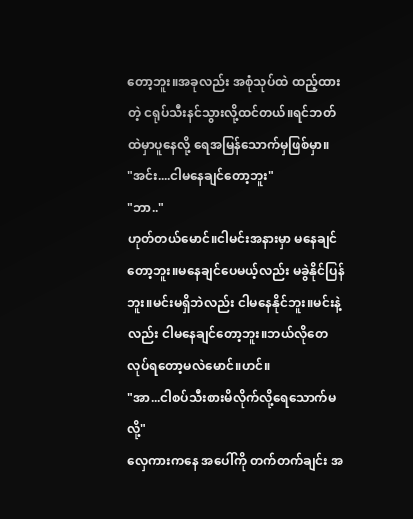တော့ဘူး။အခုလည်း အစုံသုပ်ထဲ ထည့်ထားတဲ့ ငရုပ်သီးနင်သွားလို့ထင်တယ်။ရင်ဘတ်ထဲမှာပူနေလို့ ရေအမြန်သောက်မှဖြစ်မှာ။
"အင်း....ငါမနေချင်တော့ဘူး"
"ဘာ.."
ဟုတ်တယ်မောင်။ငါမင်းအနားမှာ မနေချင်တော့ဘူး။မနေချင်ပေမယ့်လည်း မခွဲနိုင်ပြန်ဘူး။မင်းမရှိဘဲလည်း ငါမနေနိုင်ဘူး။မင်းနဲ့လည်း ငါမနေချင်တော့ဘူး။ဘယ်လိုတေ လုပ်ရတော့မလဲမောင်။ဟင်။
"အာ...ငါစပ်သီးစားမိလိုက်လို့ရေသောက်မလို့"
လှေကားကနေ အပေါ်ကို တက်တက်ချင်း အ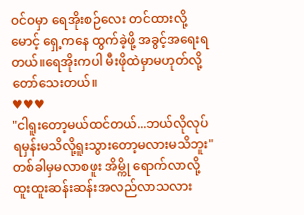ဝင်ဝမှာ ရေအိုးစဉ်လေး တင်ထားလို့ မောင့် ရှေ့ကနေ ထွက်ခဲ့ဖို့ အခွင့်အရေးရတယ်။ရေအိုးကပါ မီးဖိုထဲမှာမဟုတ်လို့တော်သေးတယ်။
♥♥♥
"ငါရူးတော့မယ်ထင်တယ်...ဘယ်လိုလုပ်ရမှန်းမသိလို့ရူးသွားတော့မလားမသိဘူး"
တစ်ခါမှမလာစဖူး အိမ္ကို ရောက်လာလို့ ထူးထူးဆန်းဆန်းအလည်လာသလား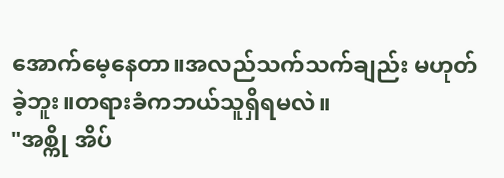အောက်မေ့နေတာ။အလည်သက်သက်ချည်း မဟုတ်ခဲ့ဘူး။တရားခံကဘယ်သူရှိရမလဲ။
"အစ္ကို အိပ်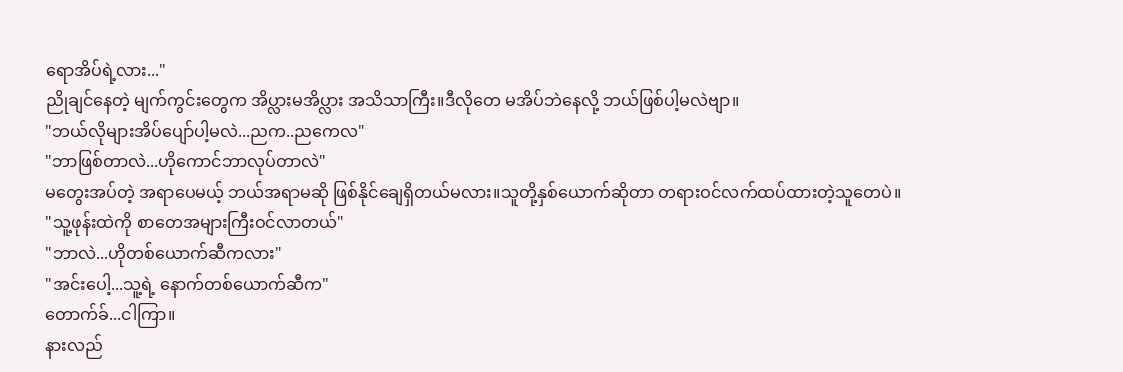ရောအိပ်ရဲ့လား..."
ညိုချင်နေတဲ့ မျက်ကွင်းတွေက အိပ္လားမအိပ္လား အသိသာကြီး။ဒီလိုတေ မအိပ်ဘဲနေလို့ ဘယ်ဖြစ်ပါ့မလဲဗျာ။
"ဘယ်လိုများအိပ်ပျော်ပါ့မလဲ...ညက..ညကေလ"
"ဘာဖြစ်တာလဲ...ဟိုကောင်ဘာလုပ်တာလဲ"
မတွေးအပ်တဲ့ အရာပေမယ့် ဘယ်အရာမဆို ဖြစ်နိုင်ချေရှိတယ်မလား။သူတို့နှစ်ယောက်ဆိုတာ တရားဝင်လက်ထပ်ထားတဲ့သူတေပဲ။
"သူ့ဖုန်းထဲကို စာတေအများကြီးဝင်လာတယ်"
"ဘာလဲ...ဟိုတစ်ယောက်ဆီကလား"
"အင်းပေါ့...သူ့ရဲ့ နောက်တစ်ယောက်ဆီက"
တောက်ခ်...ငါကြာ။
နားလည်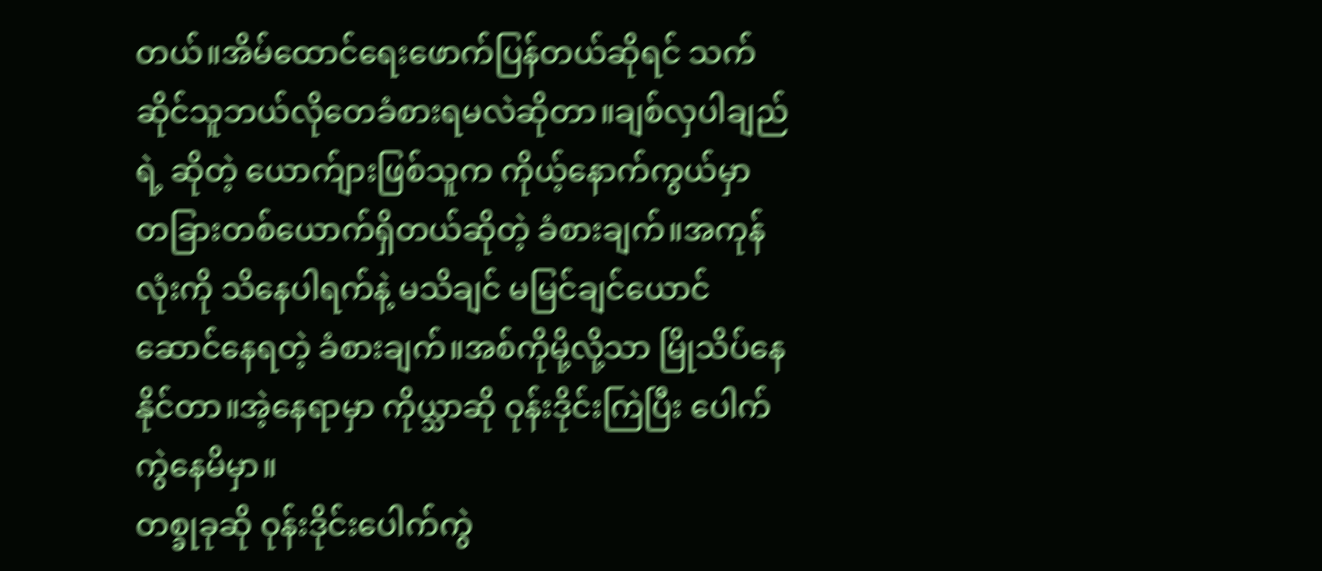တယ်။အိမ်ထောင်ရေးဖောက်ပြန်တယ်ဆိုရင် သက်ဆိုင်သူဘယ်လိုတေခံစားရမလဲဆိုတာ။ချစ်လှပါချည်ရဲ့ ဆိုတဲ့ ယောက်ျားဖြစ်သူက ကိုယ့်နောက်ကွယ်မှာ တခြားတစ်ယောက်ရှိတယ်ဆိုတဲ့ ခံစားချက်။အကုန်လုံးကို သိနေပါရက်နဲ့ မသိချင် မမြင်ချင်ယောင်ဆောင်နေရတဲ့ ခံစားချက်။အစ်ကိုမို့လို့သာ မြိုသိပ်နေနိုင်တာ။အဲ့နေရာမှာ ကိုယ္သာဆို ဝုန်းဒိုင်းကြဲပြီး ပေါက်ကွဲနေမိမှာ။
တစ္ခုခုဆို ဝုန်းဒိုင်းပေါက်ကွဲ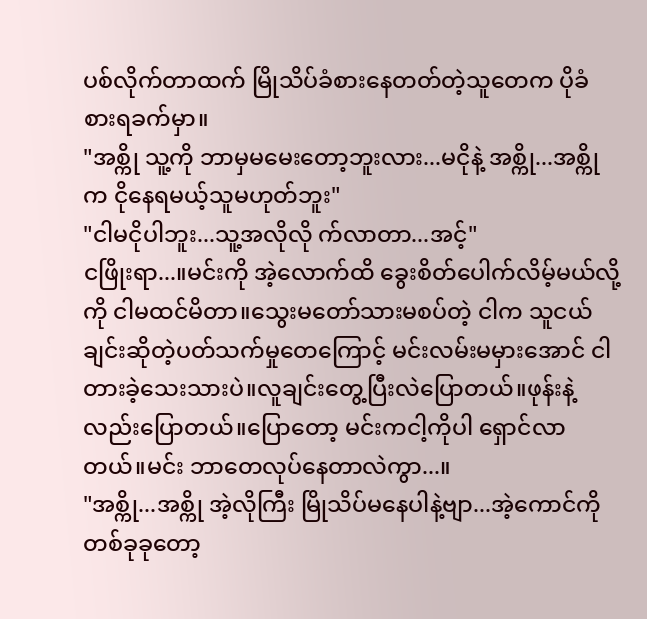ပစ်လိုက်တာထက် မြိုသိပ်ခံစားနေတတ်တဲ့သူတေက ပိုခံစားရခက်မှာ။
"အစ္ကို သူ့ကို ဘာမှမမေးတော့ဘူးလား...မငိုနဲ့ အစ္ကို...အစ္ကိုက ငိုနေရမယ့်သူမဟုတ်ဘူး"
"ငါမငိုပါဘူး...သူ့အလိုလို က်လာတာ...အင့်"
ငဖြိုးရာ...။မင်းကို အဲ့လောက်ထိ ခွေးစိတ်ပေါက်လိမ့်မယ်လို့ကို ငါမထင်မိတာ။သွေးမတော်သားမစပ်တဲ့ ငါက သူငယ်ချင်းဆိုတဲ့ပတ်သက်မှုတေကြောင့် မင်းလမ်းမမှားအောင် ငါတားခဲ့သေးသားပဲ။လူချင်းတွေ့ပြီးလဲပြောတယ်။ဖုန်းနဲ့လည်းပြောတယ်။ပြောတော့ မင်းကငါ့ကိုပါ ရှောင်လာတယ်။မင်း ဘာတေလုပ်နေတာလဲကွာ...။
"အစ္ကို...အစ္ကို အဲ့လိုကြီး မြိုသိပ်မနေပါနဲ့ဗျာ...အဲ့ကောင်ကို တစ်ခုခုတော့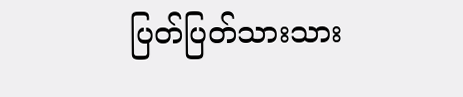ပြတ်ပြတ်သားသား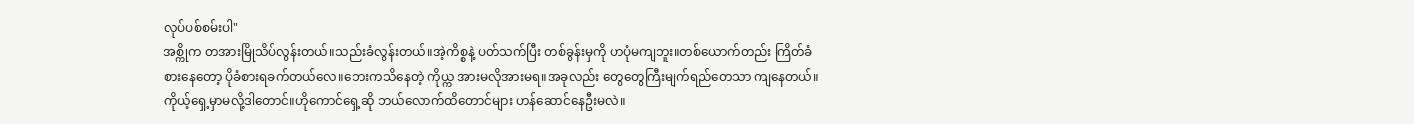လုပ်ပစ်စမ်းပါ"
အစ္ကိုက တအားမြိုသိပ်လွန်းတယ်။သည်းခံလွန်းတယ်။အဲ့ကိစ္စနဲ့ ပတ်သက်ပြီး တစ်ခွန်းမှကို ဟပုံမကျဘူး။တစ်ယောက်တည်း ကြိတ်ခံစားနေတော့ ပိုခံစားရခက်တယ်လေ။ဘေးကသိနေတဲ့ ကိုယ္က အားမလိုအားမရ။အခုလည်း တွေတွေကြီးမျက်ရည်တေသာ ကျနေတယ်။ကိုယ့်ရှေ့မှာမလို့ဒါတောင်။ဟိုကောင်ရှေ့ဆို ဘယ်လောက်ထိတောင်များ ဟန်ဆောင်နေဦးမလဲ။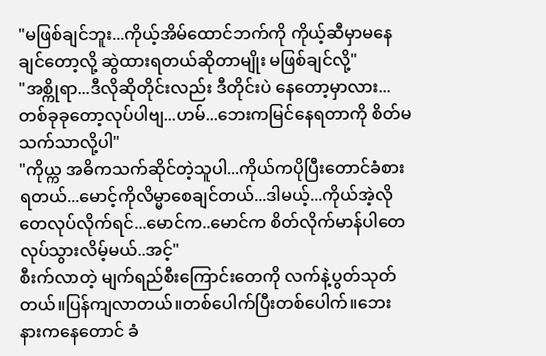"မဖြစ်ချင်ဘူး...ကိုယ့်အိမ်ထောင်ဘက်ကို ကိုယ့်ဆီမှာမနေချင်တော့လို့ ဆွဲထားရတယ်ဆိုတာမျိုး မဖြစ်ချင်လို့"
"အစ္ကိုရာ...ဒီလိုဆိုတိုင်းလည်း ဒီတိုင်းပဲ နေတော့မှာလား...တစ်ခုခုတော့လုပ်ပါဗျ...ဟမ်...ဘေးကမြင်နေရတာကို စိတ်မသက်သာလို့ပါ"
"ကိုယ္က အဓိကသက်ဆိုင်တဲ့သူပါ...ကိုယ်ကပိုပြီးတောင်ခံစားရတယ်...မောင့်ကိုလိမ္မာစေချင်တယ်...ဒါမယ့်...ကိုယ်အဲ့လိုတေလုပ်လိုက်ရင်...မောင်က..မောင်က စိတ်လိုက်မာန်ပါတေလုပ်သွားလိမ့်မယ်..အင့်"
စီးက်လာတဲ့ မျက်ရည်စီးကြောင်းတေကို လက်နဲ့ပွတ်သုတ်တယ်။ပြန်ကျလာတယ်။တစ်ပေါက်ပြီးတစ်ပေါက်။ဘေးနားကနေတောင် ခံ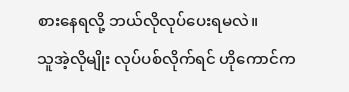စားနေရလို့ ဘယ်လိုလုပ်ပေးရမလဲ။
သူအဲ့လိုမျိုး လုပ်ပစ်လိုက်ရင် ဟိုကောင်က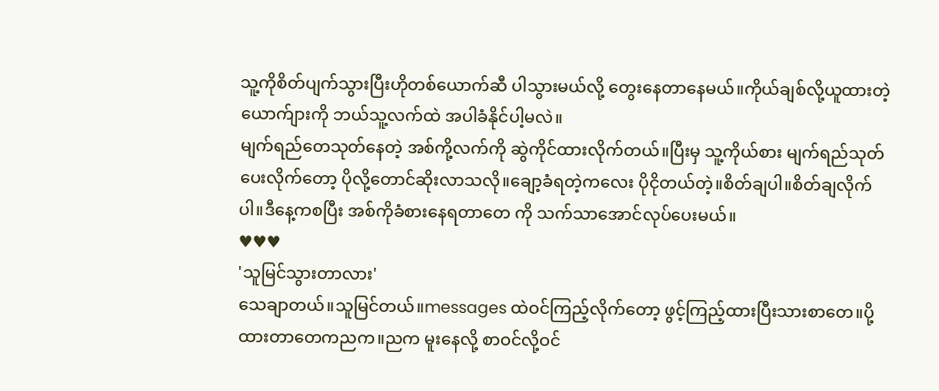သူ့ကိုစိတ်ပျက်သွားပြီးဟိုတစ်ယောက်ဆီ ပါသွားမယ်လို့ တွေးနေတာနေမယ်။ကိုယ်ချစ်လို့ယူထားတဲ့ ယောက်ျားကို ဘယ်သူ့လက်ထဲ အပါခံနိုင်ပါ့မလဲ။
မျက်ရည်တေသုတ်နေတဲ့ အစ်ကို့လက်ကို ဆွဲကိုင်ထားလိုက်တယ်။ပြီးမှ သူ့ကိုယ်စား မျက်ရည်သုတ်ပေးလိုက်တော့ ပိုလို့တောင်ဆိုးလာသလို။ချော့ခံရတဲ့ကလေး ပိုငိုတယ်တဲ့။စိတ်ချပါ။စိတ်ချလိုက်ပါ။ဒီနေ့ကစပြီး အစ်ကိုခံစားနေရတာတေ ကို သက်သာအောင်လုပ်ပေးမယ်။
♥♥♥
'သူမြင်သွားတာလား'
သေချာတယ်။သူမြင်တယ်။messages ထဲဝင်ကြည့်လိုက်တော့ ဖွင့်ကြည့်ထားပြီးသားစာတေ။ပို့ထားတာတေကညက။ညက မူးနေလို့ စာဝင်လို့ဝင်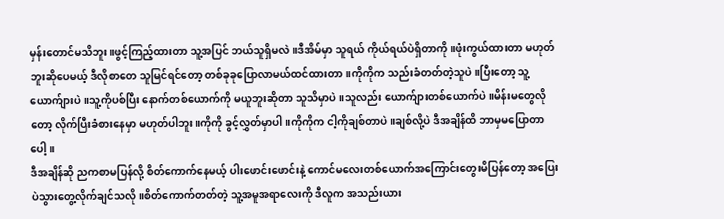မှန်းတောင်မသိဘူး။ဖွင့်ကြည့်ထားတာ သူ့အပြင် ဘယ်သူရှိမလဲ။ဒီအိမ်မှာ သူရယ် ကိုယ်ရယ်ပဲရှိတာကို။ဖုံးကွယ်ထားတာ မဟုတ်ဘူးဆိုပေမယ့် ဒီလိုစာတေ သူမြင်ရင်တော့ တစ်ခုခုပြောလာမယ်ထင်ထားတာ။ကိုကိုက သည်းခံတတ်တဲ့သူပဲ။ပြီးတော့ သူ့ယောက်ျားပဲ။သူ့ကိုပစ်ပြီး နောက်တစ်ယောက်ကို မယူဘူးဆိုတာ သူသိမှာပဲ။သူလည်း ယောက်ျားတစ်ယောက်ပဲ။မိန်းမတွေလိုတော့ လိုက်ပြီးခံစားနေမှာ မဟုတ်ပါဘူး။ကိုကို ခွင့်လွှတ်မှာပါ။ကိုကိုက ငါ့ကိုချစ်တာပဲ။ချစ်လို့ပဲ ဒီအချိန်ထိ ဘာမှမပြောတာပေါ့။
ဒီအချိန်ဆို ညကစာမပြန်လို့ စိတ်ကောက်နေမယ့် ပါးဖောင်းဖောင်းနဲ့ ကောင်မလေးတစ်ယောက်အကြောင်းတွေးမိပြန်တော့ အပြေးပဲသွားတွေ့လိုက်ချင်သလို။စိတ်ကောက်တတ်တဲ့ သူ့အမူအရာလေးကို ဒီလူက အသည်းယား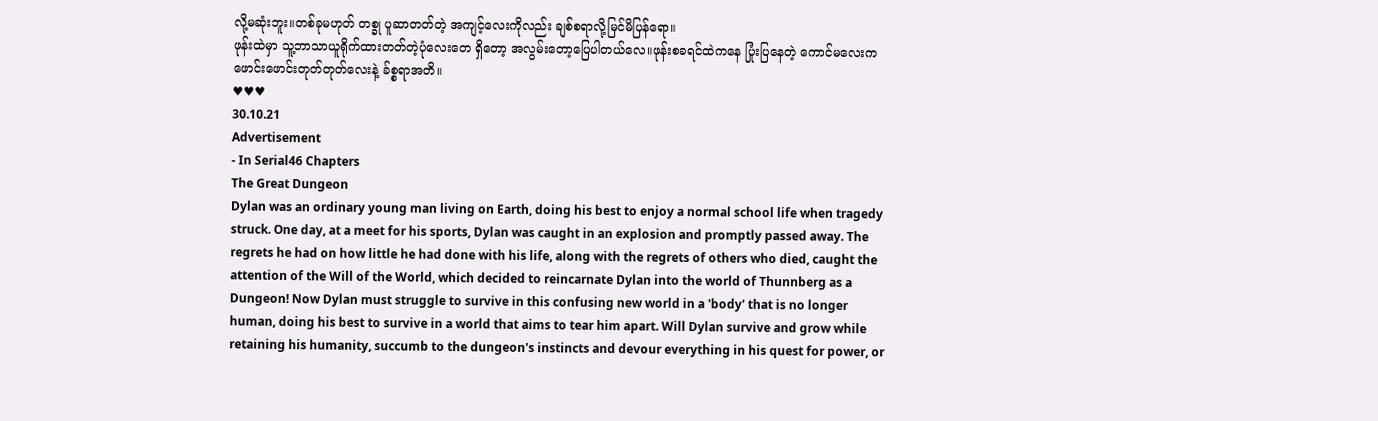လို့မဆုံးဘူး။တစ်ခုမဟုတ် တစ္ခု ပူဆာတတ်တဲ့ အကျင့်လေးကိုလည်း ချစ်စရာလို့မြင်မိပြန်ရော။
ဖုန်းထဲမှာ သူ့ဘာသာယူရိုက်ထားတတ်တဲ့ပုံလေးတေ ရှိတော့ အလွမ်းတော့ပြေပါတယ်လေ။ဖုန်းစခရင်ထဲကနေ ပြုံးပြနေတဲ့ ကောင်မလေးက ဖောင်းဖောင်းတုတ်တုတ်လေးနဲ့ ခ်စ္စရာအတိ။
♥♥♥
30.10.21
Advertisement
- In Serial46 Chapters
The Great Dungeon
Dylan was an ordinary young man living on Earth, doing his best to enjoy a normal school life when tragedy struck. One day, at a meet for his sports, Dylan was caught in an explosion and promptly passed away. The regrets he had on how little he had done with his life, along with the regrets of others who died, caught the attention of the Will of the World, which decided to reincarnate Dylan into the world of Thunnberg as a Dungeon! Now Dylan must struggle to survive in this confusing new world in a 'body' that is no longer human, doing his best to survive in a world that aims to tear him apart. Will Dylan survive and grow while retaining his humanity, succumb to the dungeon's instincts and devour everything in his quest for power, or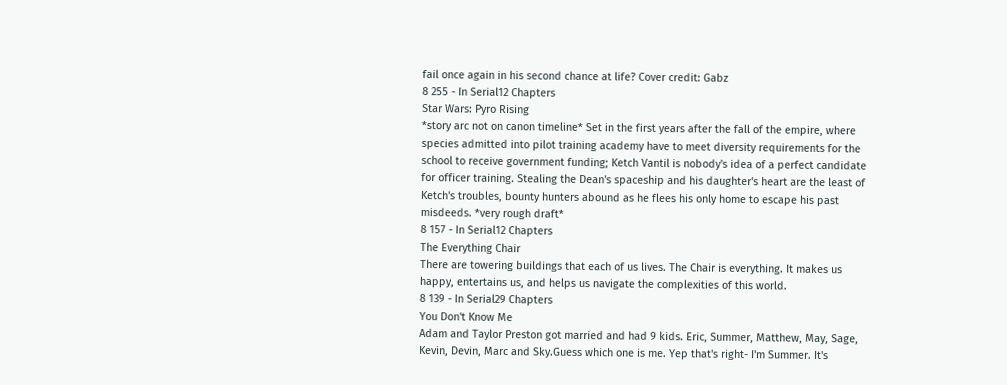fail once again in his second chance at life? Cover credit: Gabz
8 255 - In Serial12 Chapters
Star Wars: Pyro Rising
*story arc not on canon timeline* Set in the first years after the fall of the empire, where species admitted into pilot training academy have to meet diversity requirements for the school to receive government funding; Ketch Vantil is nobody's idea of a perfect candidate for officer training. Stealing the Dean's spaceship and his daughter's heart are the least of Ketch's troubles, bounty hunters abound as he flees his only home to escape his past misdeeds. *very rough draft*
8 157 - In Serial12 Chapters
The Everything Chair
There are towering buildings that each of us lives. The Chair is everything. It makes us happy, entertains us, and helps us navigate the complexities of this world.
8 139 - In Serial29 Chapters
You Don't Know Me
Adam and Taylor Preston got married and had 9 kids. Eric, Summer, Matthew, May, Sage, Kevin, Devin, Marc and Sky.Guess which one is me. Yep that's right- I'm Summer. It's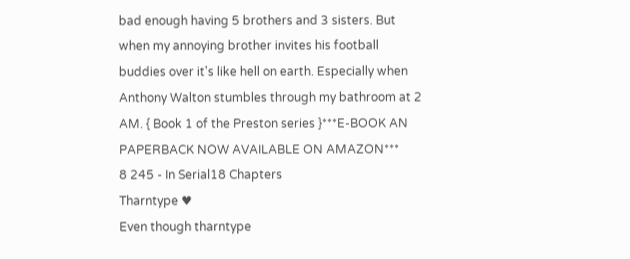bad enough having 5 brothers and 3 sisters. But when my annoying brother invites his football buddies over it's like hell on earth. Especially when Anthony Walton stumbles through my bathroom at 2 AM. { Book 1 of the Preston series }***E-BOOK AN PAPERBACK NOW AVAILABLE ON AMAZON***
8 245 - In Serial18 Chapters
Tharntype ♥
Even though tharntype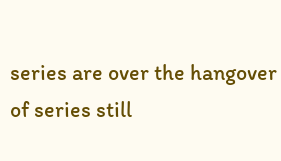series are over the hangover of series still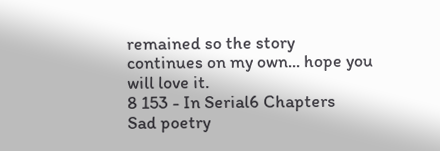remained so the story continues on my own... hope you will love it.
8 153 - In Serial6 Chapters
Sad poetry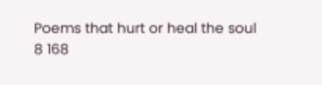Poems that hurt or heal the soul
8 168